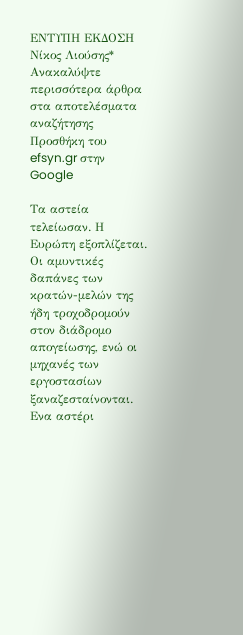ΕΝΤΥΠΗ ΕΚΔΟΣΗ Νίκος Λιούσης*
Ανακαλύψτε περισσότερα άρθρα στα αποτελέσματα αναζήτησης
Προσθήκη του efsyn.gr στην Google

Τα αστεία τελείωσαν. Η Ευρώπη εξοπλίζεται. Οι αμυντικές δαπάνες των κρατών-μελών της ήδη τροχοδρομούν στον διάδρομο απογείωσης, ενώ οι μηχανές των εργοστασίων ξαναζεσταίνονται. Ενα αστέρι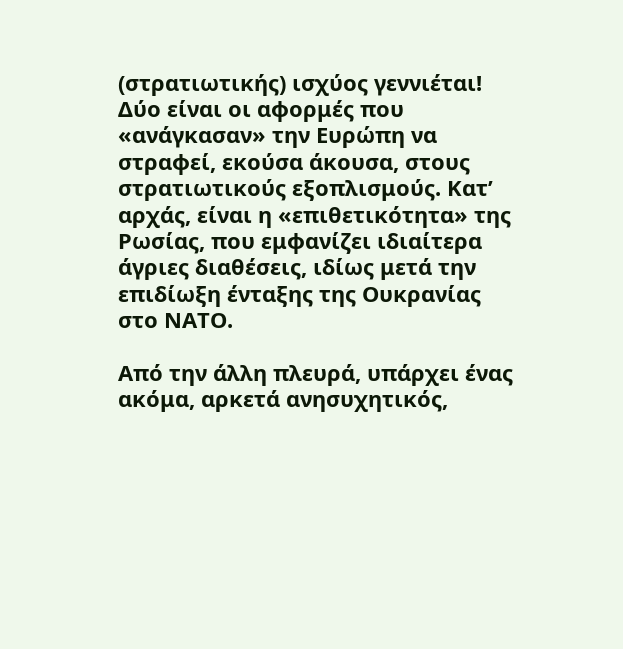(στρατιωτικής) ισχύος γεννιέται! Δύο είναι οι αφορμές που «ανάγκασαν» την Ευρώπη να στραφεί, εκούσα άκουσα, στους στρατιωτικούς εξοπλισμούς. Κατ’ αρχάς, είναι η «επιθετικότητα» της Ρωσίας, που εμφανίζει ιδιαίτερα άγριες διαθέσεις, ιδίως μετά την επιδίωξη ένταξης της Ουκρανίας στο ΝΑΤΟ.

Από την άλλη πλευρά, υπάρχει ένας ακόμα, αρκετά ανησυχητικός,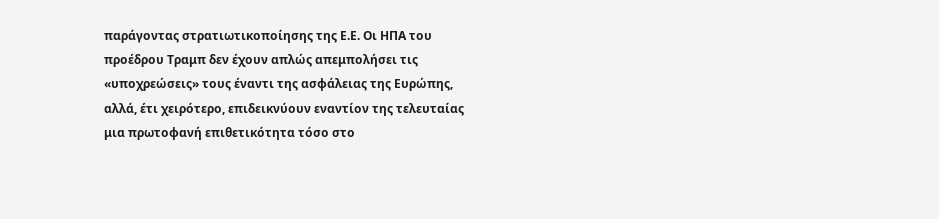παράγοντας στρατιωτικοποίησης της Ε.Ε. Οι ΗΠΑ του προέδρου Τραμπ δεν έχουν απλώς απεμπολήσει τις «υποχρεώσεις» τους έναντι της ασφάλειας της Ευρώπης, αλλά, έτι χειρότερο, επιδεικνύουν εναντίον της τελευταίας μια πρωτοφανή επιθετικότητα τόσο στο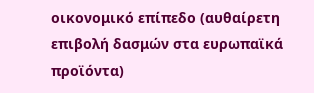οικονομικό επίπεδο (αυθαίρετη επιβολή δασμών στα ευρωπαϊκά προϊόντα)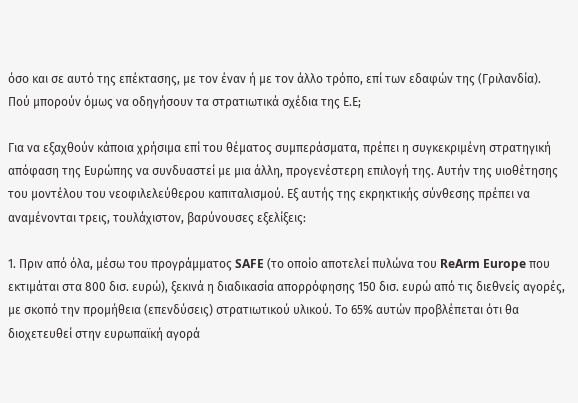όσο και σε αυτό της επέκτασης, με τον έναν ή με τον άλλο τρόπο, επί των εδαφών της (Γριλανδία). Πού μπορούν όμως να οδηγήσουν τα στρατιωτικά σχέδια της Ε.Ε;

Για να εξαχθούν κάποια χρήσιμα επί του θέματος συμπεράσματα, πρέπει η συγκεκριμένη στρατηγική απόφαση της Ευρώπης να συνδυαστεί με μια άλλη, προγενέστερη επιλογή της. Αυτήν της υιοθέτησης του μοντέλου του νεοφιλελεύθερου καπιταλισμού. Εξ αυτής της εκρηκτικής σύνθεσης πρέπει να αναμένονται τρεις, τουλάχιστον, βαρύνουσες εξελίξεις:

1. Πριν από όλα, μέσω του προγράμματος SAFE (το οποίο αποτελεί πυλώνα του ReArm Europe που εκτιμάται στα 800 δισ. ευρώ), ξεκινά η διαδικασία απορρόφησης 150 δισ. ευρώ από τις διεθνείς αγορές, με σκοπό την προμήθεια (επενδύσεις) στρατιωτικού υλικού. Το 65% αυτών προβλέπεται ότι θα διοχετευθεί στην ευρωπαϊκή αγορά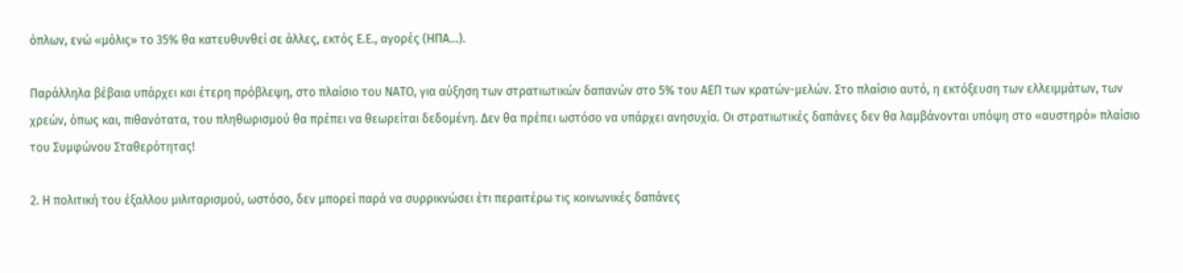όπλων, ενώ «μόλις» το 35% θα κατευθυνθεί σε άλλες, εκτός Ε.Ε., αγορές (ΗΠΑ…).

Παράλληλα βέβαια υπάρχει και έτερη πρόβλεψη, στο πλαίσιο του ΝΑΤΟ, για αύξηση των στρατιωτικών δαπανών στο 5% του ΑΕΠ των κρατών-μελών. Στο πλαίσιο αυτό, η εκτόξευση των ελλειμμάτων, των χρεών, όπως και, πιθανότατα, του πληθωρισμού θα πρέπει να θεωρείται δεδομένη. Δεν θα πρέπει ωστόσο να υπάρχει ανησυχία. Οι στρατιωτικές δαπάνες δεν θα λαμβάνονται υπόψη στο «αυστηρό» πλαίσιο του Συμφώνου Σταθερότητας!

2. Η πολιτική του έξαλλου μιλιταρισμού, ωστόσο, δεν μπορεί παρά να συρρικνώσει έτι περαιτέρω τις κοινωνικές δαπάνες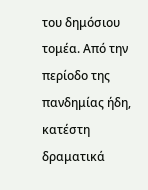του δημόσιου τομέα. Από την περίοδο της πανδημίας ήδη, κατέστη δραματικά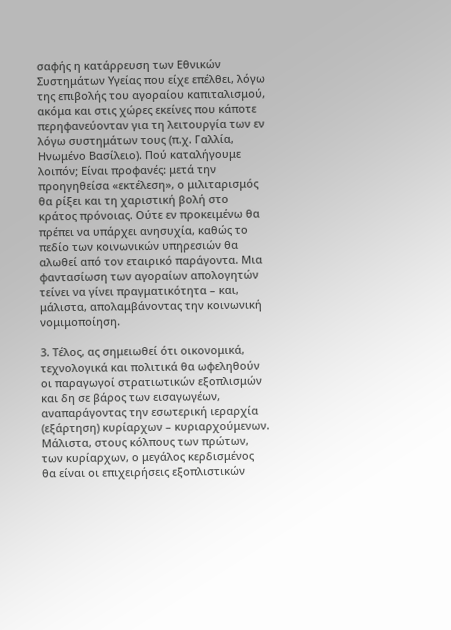σαφής η κατάρρευση των Εθνικών Συστημάτων Υγείας που είχε επέλθει, λόγω της επιβολής του αγοραίου καπιταλισμού, ακόμα και στις χώρες εκείνες που κάποτε περηφανεύονταν για τη λειτουργία των εν λόγω συστημάτων τους (π.χ. Γαλλία, Ηνωμένο Βασίλειο). Πού καταλήγουμε λοιπόν; Είναι προφανές: μετά την προηγηθείσα «εκτέλεση», ο μιλιταρισμός θα ρίξει και τη χαριστική βολή στο κράτος πρόνοιας. Ούτε εν προκειμένω θα πρέπει να υπάρχει ανησυχία, καθώς το πεδίο των κοινωνικών υπηρεσιών θα αλωθεί από τον εταιρικό παράγοντα. Μια φαντασίωση των αγοραίων απολογητών τείνει να γίνει πραγματικότητα – και, μάλιστα, απολαμβάνοντας την κοινωνική νομιμοποίηση.

3. Τέλος, ας σημειωθεί ότι οικονομικά, τεχνολογικά και πολιτικά θα ωφεληθούν οι παραγωγοί στρατιωτικών εξοπλισμών και δη σε βάρος των εισαγωγέων, αναπαράγοντας την εσωτερική ιεραρχία (εξάρτηση) κυρίαρχων – κυριαρχούμενων. Μάλιστα, στους κόλπους των πρώτων, των κυρίαρχων, ο μεγάλος κερδισμένος θα είναι οι επιχειρήσεις εξοπλιστικών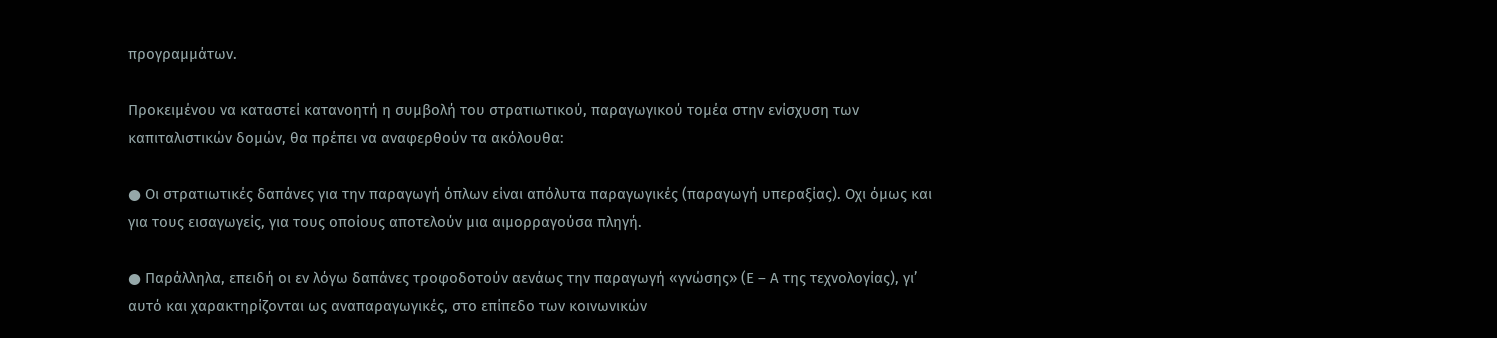προγραμμάτων.

Προκειμένου να καταστεί κατανοητή η συμβολή του στρατιωτικού, παραγωγικού τομέα στην ενίσχυση των καπιταλιστικών δομών, θα πρέπει να αναφερθούν τα ακόλουθα:

● Οι στρατιωτικές δαπάνες για την παραγωγή όπλων είναι απόλυτα παραγωγικές (παραγωγή υπεραξίας). Οχι όμως και για τους εισαγωγείς, για τους οποίους αποτελούν μια αιμορραγούσα πληγή.

● Παράλληλα, επειδή οι εν λόγω δαπάνες τροφοδοτούν αενάως την παραγωγή «γνώσης» (Ε – Α της τεχνολογίας), γι’ αυτό και χαρακτηρίζονται ως αναπαραγωγικές, στο επίπεδο των κοινωνικών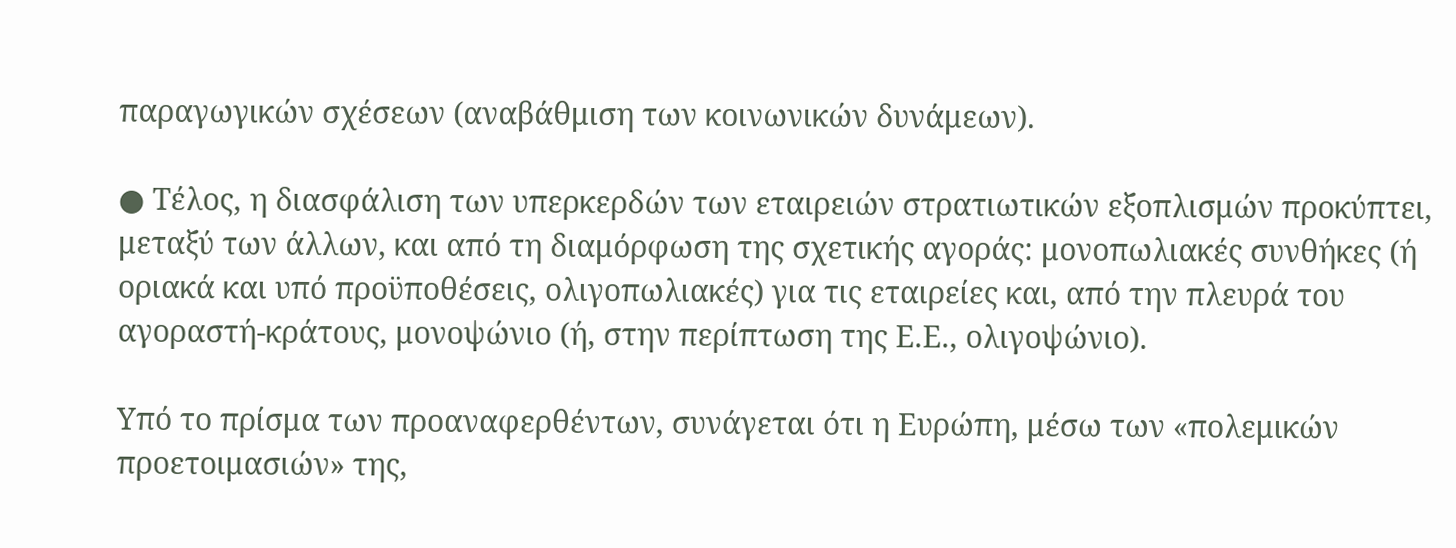παραγωγικών σχέσεων (αναβάθμιση των κοινωνικών δυνάμεων).

● Τέλος, η διασφάλιση των υπερκερδών των εταιρειών στρατιωτικών εξοπλισμών προκύπτει, μεταξύ των άλλων, και από τη διαμόρφωση της σχετικής αγοράς: μονοπωλιακές συνθήκες (ή οριακά και υπό προϋποθέσεις, ολιγοπωλιακές) για τις εταιρείες και, από την πλευρά του αγοραστή-κράτους, μονοψώνιο (ή, στην περίπτωση της Ε.Ε., ολιγοψώνιο).

Υπό το πρίσμα των προαναφερθέντων, συνάγεται ότι η Ευρώπη, μέσω των «πολεμικών προετοιμασιών» της,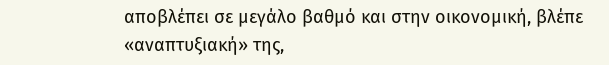αποβλέπει σε μεγάλο βαθμό και στην οικονομική, βλέπε «αναπτυξιακή» της,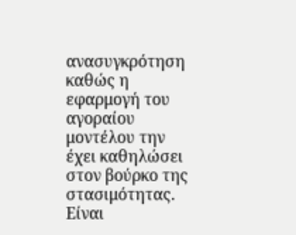ανασυγκρότηση καθώς η εφαρμογή του αγοραίου μοντέλου την έχει καθηλώσει στον βούρκο της στασιμότητας. Είναι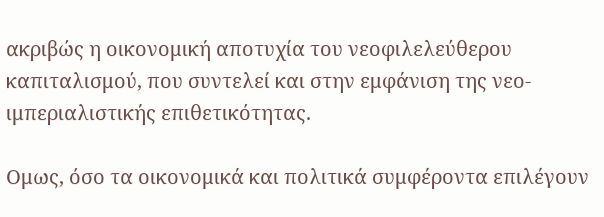ακριβώς η οικονομική αποτυχία του νεοφιλελεύθερου καπιταλισμού, που συντελεί και στην εμφάνιση της νεο-ιμπεριαλιστικής επιθετικότητας.

Ομως, όσο τα οικονομικά και πολιτικά συμφέροντα επιλέγουν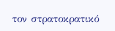τον στρατοκρατικό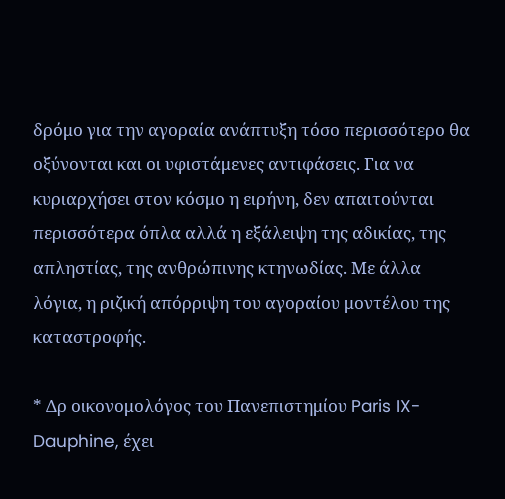δρόμο για την αγοραία ανάπτυξη τόσο περισσότερο θα οξύνονται και οι υφιστάμενες αντιφάσεις. Για να κυριαρχήσει στον κόσμο η ειρήνη, δεν απαιτούνται περισσότερα όπλα αλλά η εξάλειψη της αδικίας, της απληστίας, της ανθρώπινης κτηνωδίας. Με άλλα λόγια, η ριζική απόρριψη του αγοραίου μοντέλου της καταστροφής.

* Δρ οικονομολόγος του Πανεπιστημίου Paris IX-Dauphine, έχει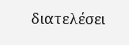διατελέσει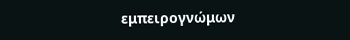εμπειρογνώμων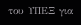του ΥΠΕΞ για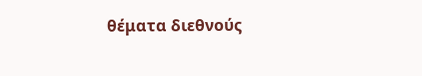θέματα διεθνούς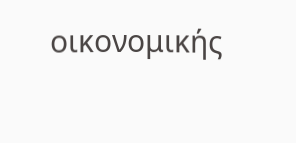οικονομικής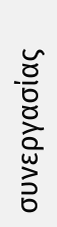συνεργασίας